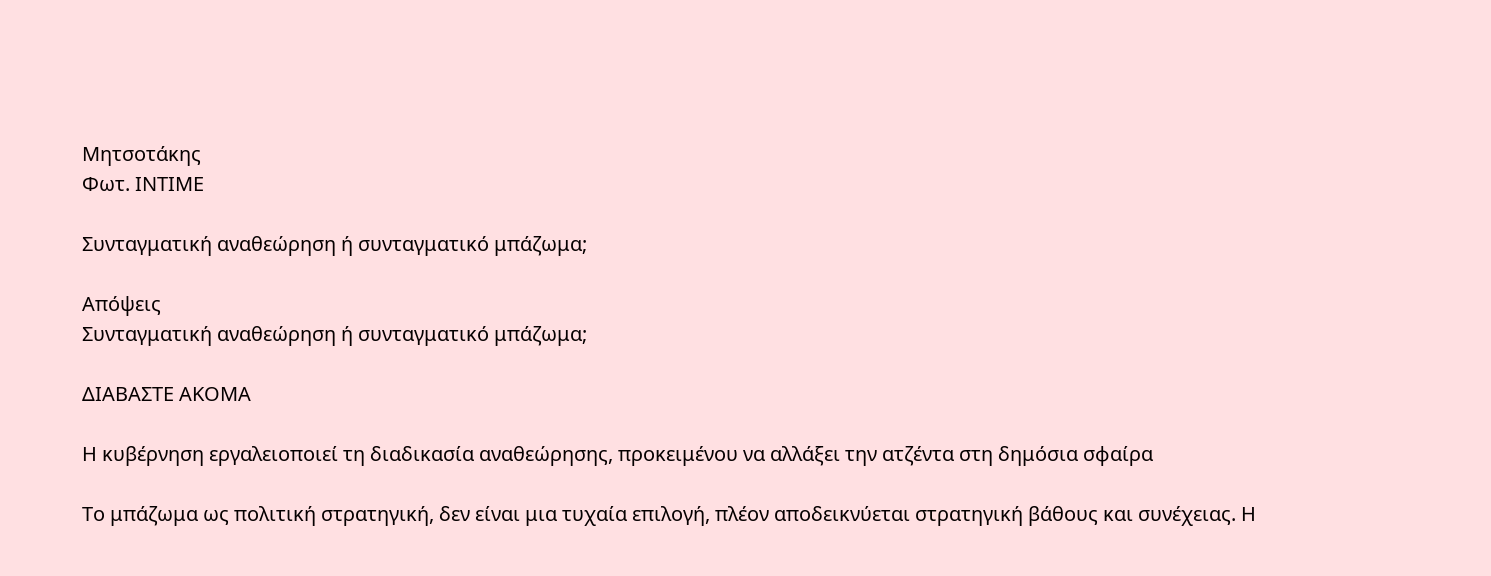Μητσοτάκης
Φωτ. ΙΝΤΙΜΕ

Συνταγματική αναθεώρηση ή συνταγματικό μπάζωμα;

Απόψεις
Συνταγματική αναθεώρηση ή συνταγματικό μπάζωμα;

ΔΙΑΒΑΣΤΕ ΑΚΟΜΑ

Η κυβέρνηση εργαλειοποιεί τη διαδικασία αναθεώρησης, προκειμένου να αλλάξει την ατζέντα στη δημόσια σφαίρα

Το μπάζωμα ως πολιτική στρατηγική, δεν είναι μια τυχαία επιλογή, πλέον αποδεικνύεται στρατηγική βάθους και συνέχειας. Η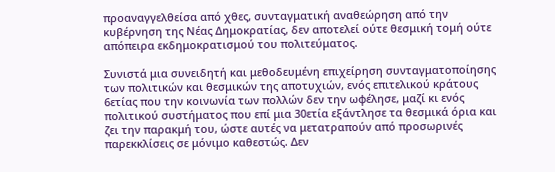προαναγγελθείσα από χθες, συνταγματική αναθεώρηση από την κυβέρνηση της Νέας Δημοκρατίας, δεν αποτελεί ούτε θεσμική τομή ούτε απόπειρα εκδημοκρατισμού του πολιτεύματος.

Συνιστά μια συνειδητή και μεθοδευμένη επιχείρηση συνταγματοποίησης των πολιτικών και θεσμικών της αποτυχιών, ενός επιτελικού κράτους 6ετίας που την κοινωνία των πολλών δεν την ωφέλησε, μαζί κι ενός πολιτικού συστήματος που επί μια 30ετία εξάντλησε τα θεσμικά όρια και ζει την παρακμή του, ώστε αυτές να μετατραπούν από προσωρινές παρεκκλίσεις σε μόνιμο καθεστώς. Δεν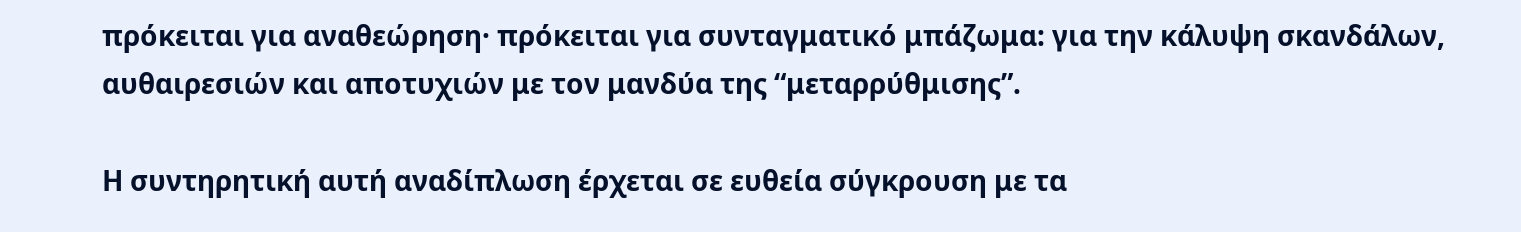πρόκειται για αναθεώρηση· πρόκειται για συνταγματικό μπάζωμα: για την κάλυψη σκανδάλων, αυθαιρεσιών και αποτυχιών με τον μανδύα της “μεταρρύθμισης”.

Η συντηρητική αυτή αναδίπλωση έρχεται σε ευθεία σύγκρουση με τα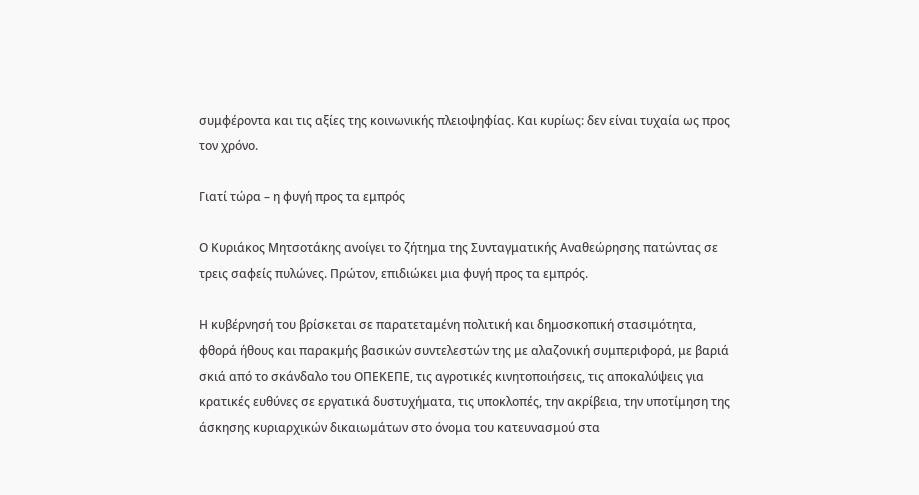συμφέροντα και τις αξίες της κοινωνικής πλειοψηφίας. Και κυρίως: δεν είναι τυχαία ως προς τον χρόνο.

Γιατί τώρα – η φυγή προς τα εμπρός

Ο Κυριάκος Μητσοτάκης ανοίγει το ζήτημα της Συνταγματικής Αναθεώρησης πατώντας σε τρεις σαφείς πυλώνες. Πρώτον, επιδιώκει μια φυγή προς τα εμπρός.

Η κυβέρνησή του βρίσκεται σε παρατεταμένη πολιτική και δημοσκοπική στασιμότητα, φθορά ήθους και παρακμής βασικών συντελεστών της με αλαζονική συμπεριφορά, με βαριά σκιά από το σκάνδαλο του ΟΠΕΚΕΠΕ, τις αγροτικές κινητοποιήσεις, τις αποκαλύψεις για κρατικές ευθύνες σε εργατικά δυστυχήματα, τις υποκλοπές, την ακρίβεια, την υποτίμηση της άσκησης κυριαρχικών δικαιωμάτων στο όνομα του κατευνασμού στα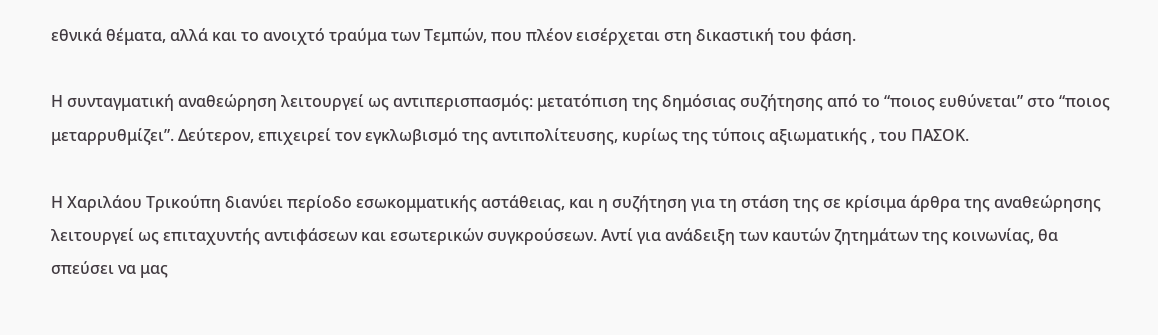εθνικά θέματα, αλλά και το ανοιχτό τραύμα των Τεμπών, που πλέον εισέρχεται στη δικαστική του φάση.

Η συνταγματική αναθεώρηση λειτουργεί ως αντιπερισπασμός: μετατόπιση της δημόσιας συζήτησης από το “ποιος ευθύνεται” στο “ποιος μεταρρυθμίζει”. Δεύτερον, επιχειρεί τον εγκλωβισμό της αντιπολίτευσης, κυρίως της τύποις αξιωματικής , του ΠΑΣΟΚ.

Η Χαριλάου Τρικούπη διανύει περίοδο εσωκομματικής αστάθειας, και η συζήτηση για τη στάση της σε κρίσιμα άρθρα της αναθεώρησης λειτουργεί ως επιταχυντής αντιφάσεων και εσωτερικών συγκρούσεων. Αντί για ανάδειξη των καυτών ζητημάτων της κοινωνίας, θα σπεύσει να μας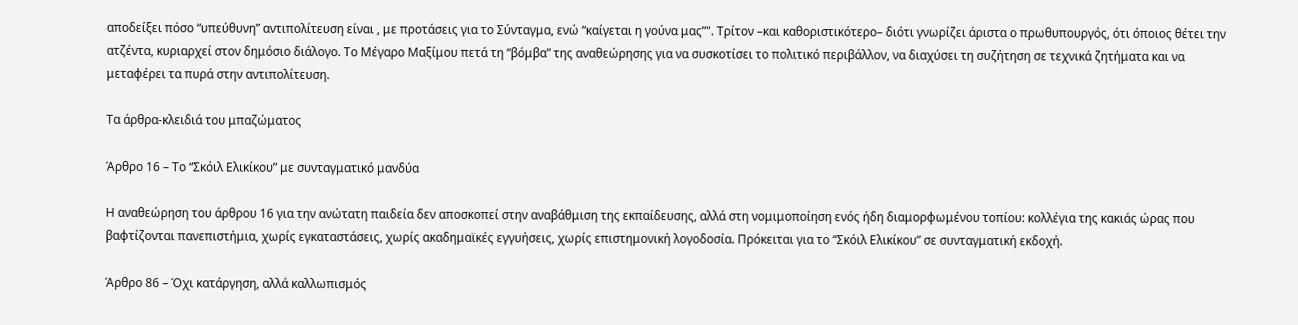αποδείξει πόσο “υπεύθυνη” αντιπολίτευση είναι , με προτάσεις για το Σύνταγμα, ενώ “καίγεται η γούνα μας”". Τρίτον –και καθοριστικότερο– διότι γνωρίζει άριστα ο πρωθυπουργός, ότι όποιος θέτει την ατζέντα, κυριαρχεί στον δημόσιο διάλογο. Το Μέγαρο Μαξίμου πετά τη “βόμβα” της αναθεώρησης για να συσκοτίσει το πολιτικό περιβάλλον, να διαχύσει τη συζήτηση σε τεχνικά ζητήματα και να μεταφέρει τα πυρά στην αντιπολίτευση.

Τα άρθρα-κλειδιά του μπαζώματος

Άρθρο 16 – Το “Σκόιλ Ελικίκου” με συνταγματικό μανδύα

Η αναθεώρηση του άρθρου 16 για την ανώτατη παιδεία δεν αποσκοπεί στην αναβάθμιση της εκπαίδευσης, αλλά στη νομιμοποίηση ενός ήδη διαμορφωμένου τοπίου: κολλέγια της κακιάς ώρας που βαφτίζονται πανεπιστήμια, χωρίς εγκαταστάσεις, χωρίς ακαδημαϊκές εγγυήσεις, χωρίς επιστημονική λογοδοσία. Πρόκειται για το “Σκόιλ Ελικίκου” σε συνταγματική εκδοχή.

Άρθρο 86 – Όχι κατάργηση, αλλά καλλωπισμός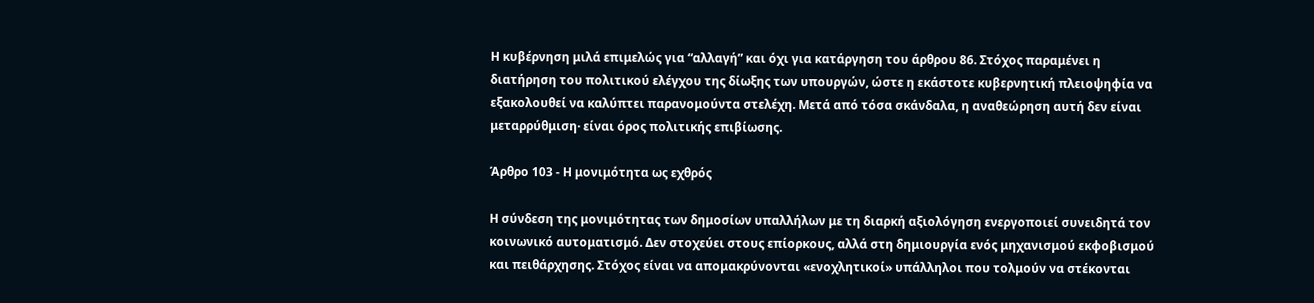Η κυβέρνηση μιλά επιμελώς για “αλλαγή” και όχι για κατάργηση του άρθρου 86. Στόχος παραμένει η διατήρηση του πολιτικού ελέγχου της δίωξης των υπουργών, ώστε η εκάστοτε κυβερνητική πλειοψηφία να εξακολουθεί να καλύπτει παρανομούντα στελέχη. Μετά από τόσα σκάνδαλα, η αναθεώρηση αυτή δεν είναι μεταρρύθμιση· είναι όρος πολιτικής επιβίωσης.

Άρθρο 103 - Η μονιμότητα ως εχθρός

Η σύνδεση της μονιμότητας των δημοσίων υπαλλήλων με τη διαρκή αξιολόγηση ενεργοποιεί συνειδητά τον κοινωνικό αυτοματισμό. Δεν στοχεύει στους επίορκους, αλλά στη δημιουργία ενός μηχανισμού εκφοβισμού και πειθάρχησης. Στόχος είναι να απομακρύνονται «ενοχλητικοί» υπάλληλοι που τολμούν να στέκονται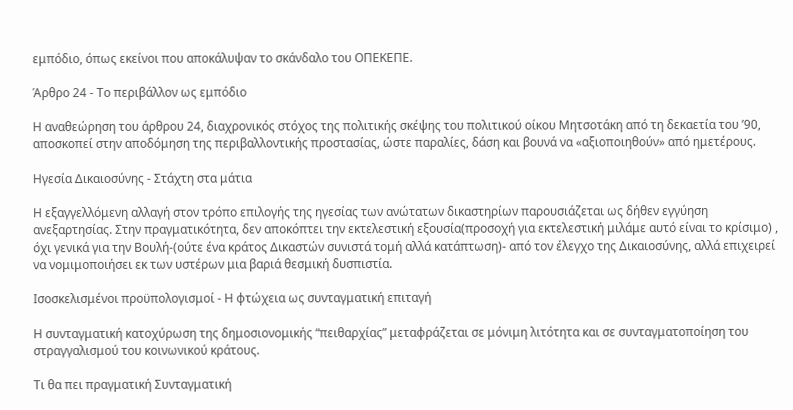εμπόδιο, όπως εκείνοι που αποκάλυψαν το σκάνδαλο του ΟΠΕΚΕΠΕ.

Άρθρο 24 - Το περιβάλλον ως εμπόδιο

Η αναθεώρηση του άρθρου 24, διαχρονικός στόχος της πολιτικής σκέψης του πολιτικού οίκου Μητσοτάκη από τη δεκαετία του ’90, αποσκοπεί στην αποδόμηση της περιβαλλοντικής προστασίας, ώστε παραλίες, δάση και βουνά να «αξιοποιηθούν» από ημετέρους.

Ηγεσία Δικαιοσύνης - Στάχτη στα μάτια

Η εξαγγελλόμενη αλλαγή στον τρόπο επιλογής της ηγεσίας των ανώτατων δικαστηρίων παρουσιάζεται ως δήθεν εγγύηση ανεξαρτησίας. Στην πραγματικότητα, δεν αποκόπτει την εκτελεστική εξουσία(προσοχή για εκτελεστική μιλάμε αυτό είναι το κρίσιμο) , όχι γενικά για την Βουλή-(ούτε ένα κράτος Δικαστών συνιστά τομή αλλά κατάπτωση)- από τον έλεγχο της Δικαιοσύνης, αλλά επιχειρεί να νομιμοποιήσει εκ των υστέρων μια βαριά θεσμική δυσπιστία.

Ισοσκελισμένοι προϋπολογισμοί - Η φτώχεια ως συνταγματική επιταγή

Η συνταγματική κατοχύρωση της δημοσιονομικής “πειθαρχίας” μεταφράζεται σε μόνιμη λιτότητα και σε συνταγματοποίηση του στραγγαλισμού του κοινωνικού κράτους.

Τι θα πει πραγματική Συνταγματική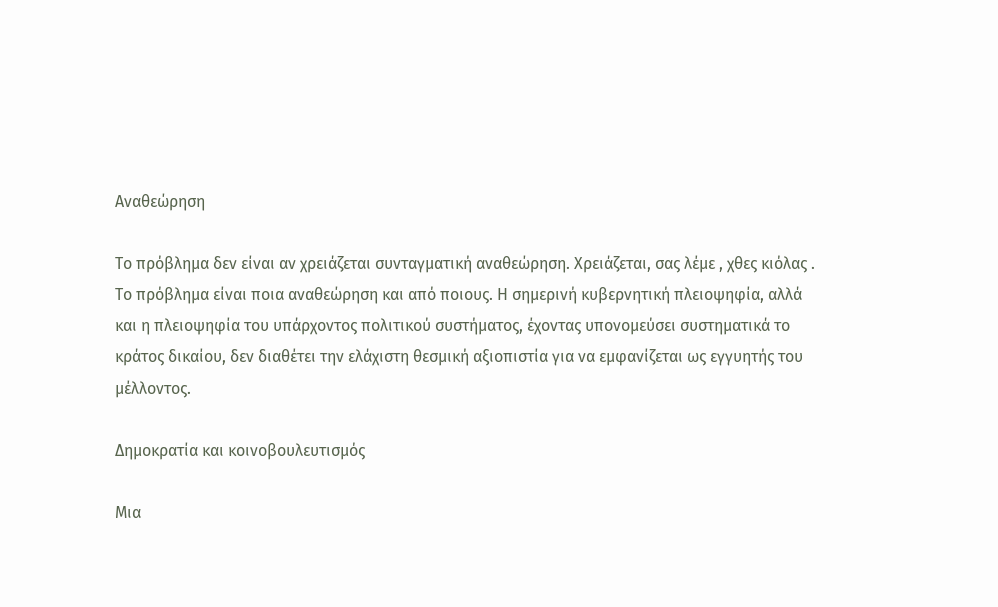Αναθεώρηση

Το πρόβλημα δεν είναι αν χρειάζεται συνταγματική αναθεώρηση. Χρειάζεται, σας λέμε , χθες κιόλας . Το πρόβλημα είναι ποια αναθεώρηση και από ποιους. Η σημερινή κυβερνητική πλειοψηφία, αλλά και η πλειοψηφία του υπάρχοντος πολιτικού συστήματος, έχοντας υπονομεύσει συστηματικά το κράτος δικαίου, δεν διαθέτει την ελάχιστη θεσμική αξιοπιστία για να εμφανίζεται ως εγγυητής του μέλλοντος.

Δημοκρατία και κοινοβουλευτισμός

Μια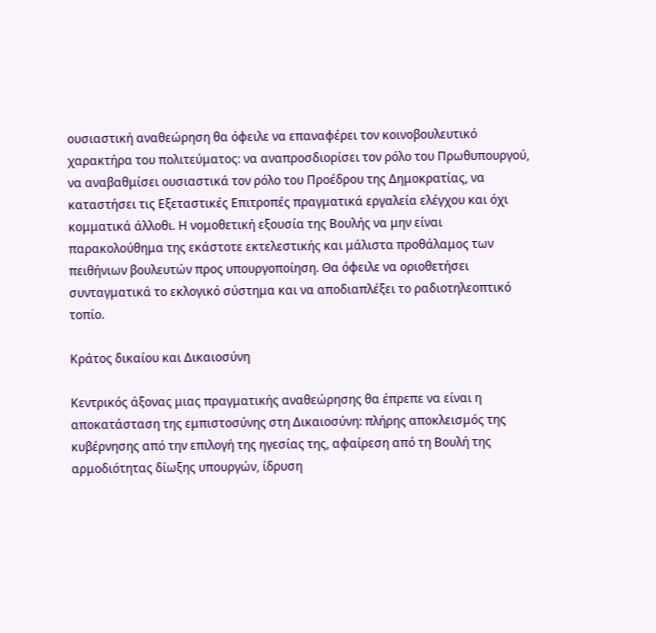ουσιαστική αναθεώρηση θα όφειλε να επαναφέρει τον κοινοβουλευτικό χαρακτήρα του πολιτεύματος: να αναπροσδιορίσει τον ρόλο του Πρωθυπουργού, να αναβαθμίσει ουσιαστικά τον ρόλο του Προέδρου της Δημοκρατίας, να καταστήσει τις Εξεταστικές Επιτροπές πραγματικά εργαλεία ελέγχου και όχι κομματικά άλλοθι. Η νομοθετική εξουσία της Βουλής να μην είναι παρακολούθημα της εκάστοτε εκτελεστικής και μάλιστα προθάλαμος των πειθήνιων βουλευτών προς υπουργοποίηση. Θα όφειλε να οριοθετήσει συνταγματικά το εκλογικό σύστημα και να αποδιαπλέξει το ραδιοτηλεοπτικό τοπίο.

Κράτος δικαίου και Δικαιοσύνη

Κεντρικός άξονας μιας πραγματικής αναθεώρησης θα έπρεπε να είναι η αποκατάσταση της εμπιστοσύνης στη Δικαιοσύνη: πλήρης αποκλεισμός της κυβέρνησης από την επιλογή της ηγεσίας της, αφαίρεση από τη Βουλή της αρμοδιότητας δίωξης υπουργών, ίδρυση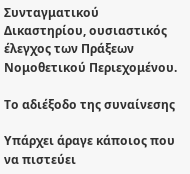Συνταγματικού Δικαστηρίου, ουσιαστικός έλεγχος των Πράξεων Νομοθετικού Περιεχομένου.

Το αδιέξοδο της συναίνεσης

Υπάρχει άραγε κάποιος που να πιστεύει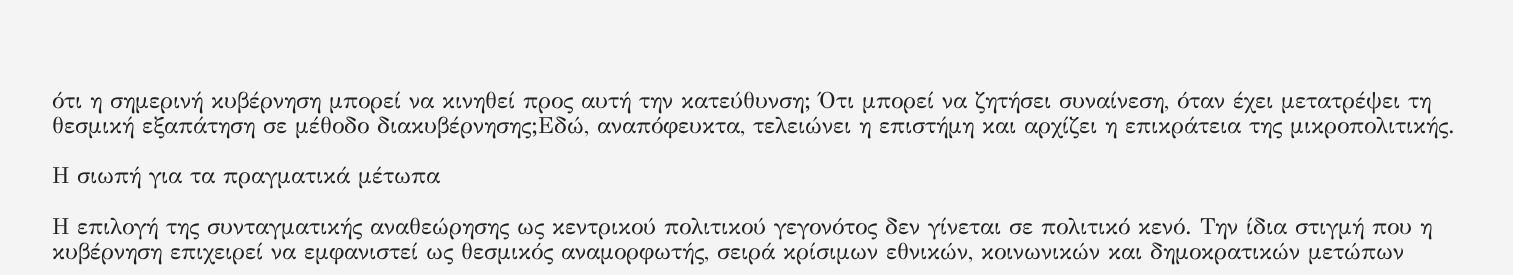ότι η σημερινή κυβέρνηση μπορεί να κινηθεί προς αυτή την κατεύθυνση; Ότι μπορεί να ζητήσει συναίνεση, όταν έχει μετατρέψει τη θεσμική εξαπάτηση σε μέθοδο διακυβέρνησης;Εδώ, αναπόφευκτα, τελειώνει η επιστήμη και αρχίζει η επικράτεια της μικροπολιτικής.

Η σιωπή για τα πραγματικά μέτωπα

Η επιλογή της συνταγματικής αναθεώρησης ως κεντρικού πολιτικού γεγονότος δεν γίνεται σε πολιτικό κενό. Την ίδια στιγμή που η κυβέρνηση επιχειρεί να εμφανιστεί ως θεσμικός αναμορφωτής, σειρά κρίσιμων εθνικών, κοινωνικών και δημοκρατικών μετώπων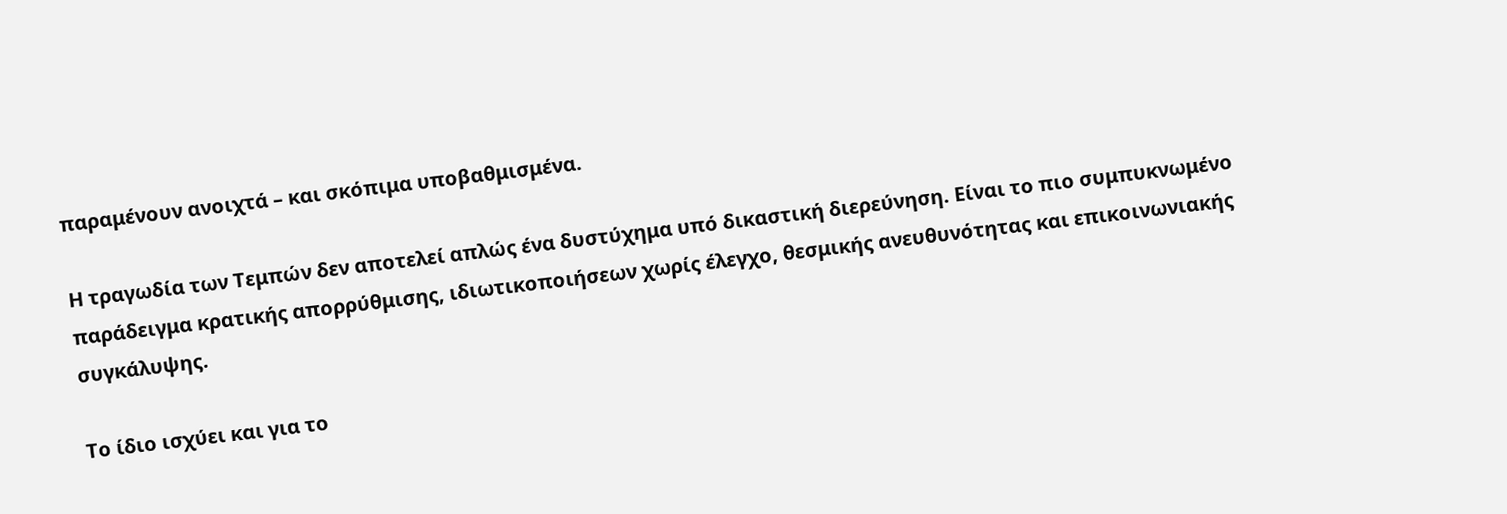παραμένουν ανοιχτά – και σκόπιμα υποβαθμισμένα.

Η τραγωδία των Τεμπών δεν αποτελεί απλώς ένα δυστύχημα υπό δικαστική διερεύνηση. Είναι το πιο συμπυκνωμένο παράδειγμα κρατικής απορρύθμισης, ιδιωτικοποιήσεων χωρίς έλεγχο, θεσμικής ανευθυνότητας και επικοινωνιακής συγκάλυψης.

Το ίδιο ισχύει και για το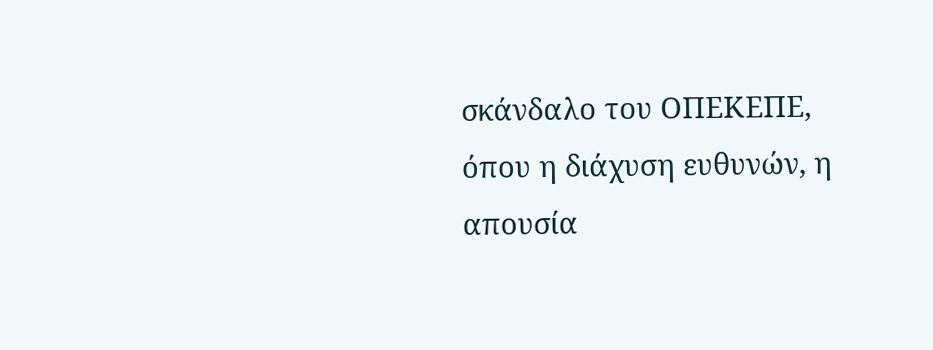σκάνδαλο του ΟΠΕΚΕΠΕ, όπου η διάχυση ευθυνών, η απουσία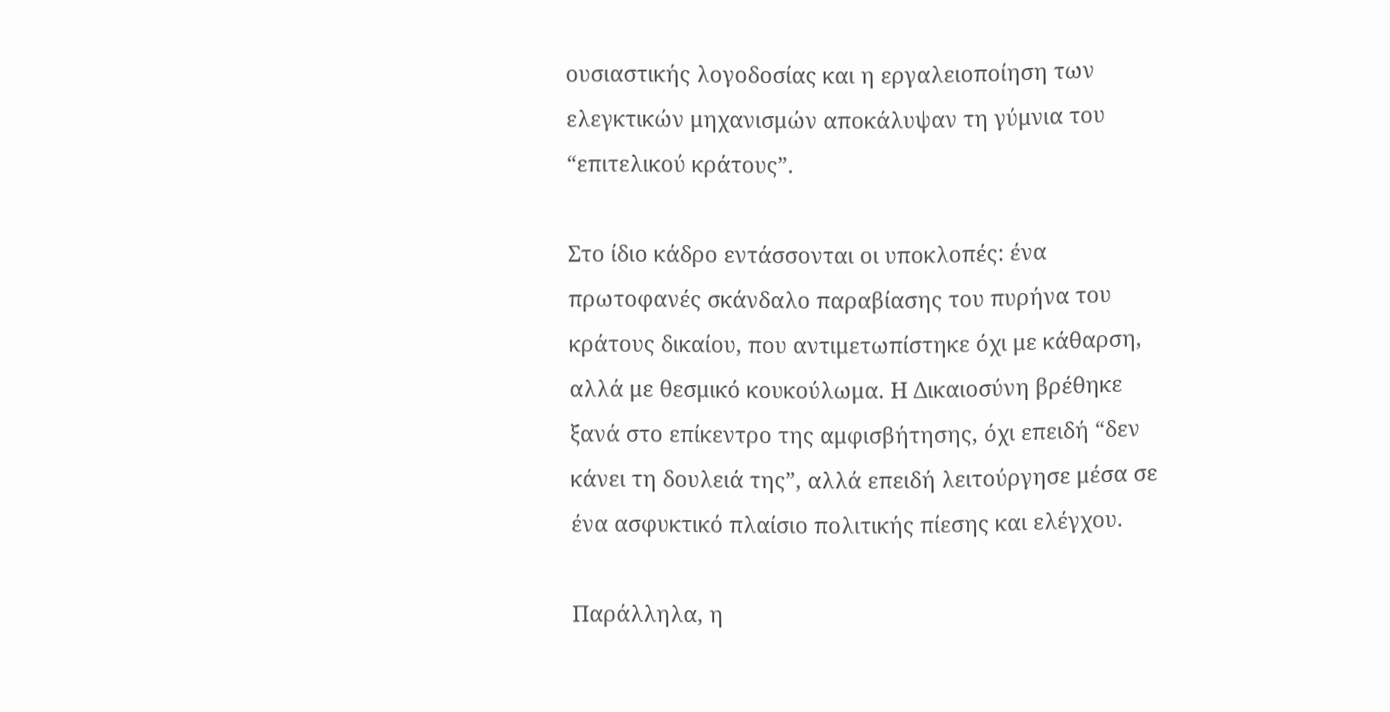ουσιαστικής λογοδοσίας και η εργαλειοποίηση των ελεγκτικών μηχανισμών αποκάλυψαν τη γύμνια του “επιτελικού κράτους”.

Στο ίδιο κάδρο εντάσσονται οι υποκλοπές: ένα πρωτοφανές σκάνδαλο παραβίασης του πυρήνα του κράτους δικαίου, που αντιμετωπίστηκε όχι με κάθαρση, αλλά με θεσμικό κουκούλωμα. Η Δικαιοσύνη βρέθηκε ξανά στο επίκεντρο της αμφισβήτησης, όχι επειδή “δεν κάνει τη δουλειά της”, αλλά επειδή λειτούργησε μέσα σε ένα ασφυκτικό πλαίσιο πολιτικής πίεσης και ελέγχου.

Παράλληλα, η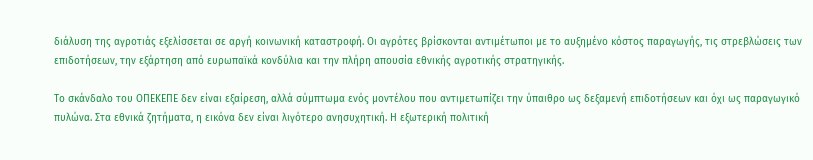διάλυση της αγροτιάς εξελίσσεται σε αργή κοινωνική καταστροφή. Οι αγρότες βρίσκονται αντιμέτωποι με το αυξημένο κόστος παραγωγής, τις στρεβλώσεις των επιδοτήσεων, την εξάρτηση από ευρωπαϊκά κονδύλια και την πλήρη απουσία εθνικής αγροτικής στρατηγικής.

Το σκάνδαλο του ΟΠΕΚΕΠΕ δεν είναι εξαίρεση, αλλά σύμπτωμα ενός μοντέλου που αντιμετωπίζει την ύπαιθρο ως δεξαμενή επιδοτήσεων και όχι ως παραγωγικό πυλώνα. Στα εθνικά ζητήματα, η εικόνα δεν είναι λιγότερο ανησυχητική. Η εξωτερική πολιτική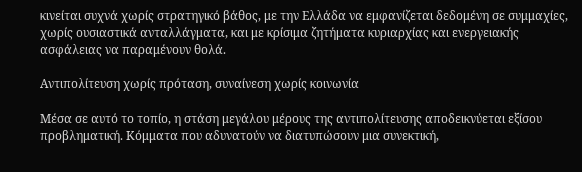κινείται συχνά χωρίς στρατηγικό βάθος, με την Ελλάδα να εμφανίζεται δεδομένη σε συμμαχίες, χωρίς ουσιαστικά ανταλλάγματα, και με κρίσιμα ζητήματα κυριαρχίας και ενεργειακής ασφάλειας να παραμένουν θολά.

Αντιπολίτευση χωρίς πρόταση, συναίνεση χωρίς κοινωνία

Μέσα σε αυτό το τοπίο, η στάση μεγάλου μέρους της αντιπολίτευσης αποδεικνύεται εξίσου προβληματική. Κόμματα που αδυνατούν να διατυπώσουν μια συνεκτική,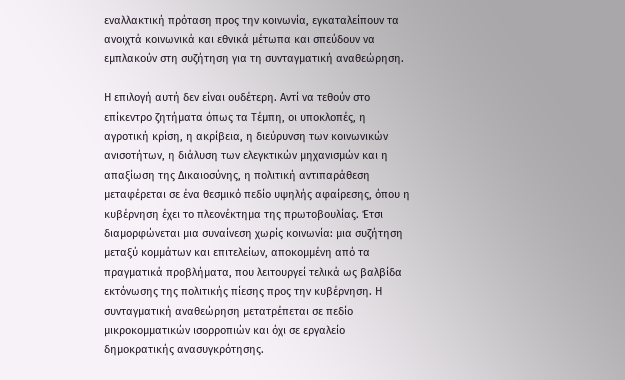εναλλακτική πρόταση προς την κοινωνία, εγκαταλείπουν τα ανοιχτά κοινωνικά και εθνικά μέτωπα και σπεύδουν να εμπλακούν στη συζήτηση για τη συνταγματική αναθεώρηση.

Η επιλογή αυτή δεν είναι ουδέτερη. Αντί να τεθούν στο επίκεντρο ζητήματα όπως τα Τέμπη, οι υποκλοπές, η αγροτική κρίση, η ακρίβεια, η διεύρυνση των κοινωνικών ανισοτήτων, η διάλυση των ελεγκτικών μηχανισμών και η απαξίωση της Δικαιοσύνης, η πολιτική αντιπαράθεση μεταφέρεται σε ένα θεσμικό πεδίο υψηλής αφαίρεσης, όπου η κυβέρνηση έχει το πλεονέκτημα της πρωτοβουλίας. Έτσι διαμορφώνεται μια συναίνεση χωρίς κοινωνία: μια συζήτηση μεταξύ κομμάτων και επιτελείων, αποκομμένη από τα πραγματικά προβλήματα, που λειτουργεί τελικά ως βαλβίδα εκτόνωσης της πολιτικής πίεσης προς την κυβέρνηση. Η συνταγματική αναθεώρηση μετατρέπεται σε πεδίο μικροκομματικών ισορροπιών και όχι σε εργαλείο δημοκρατικής ανασυγκρότησης.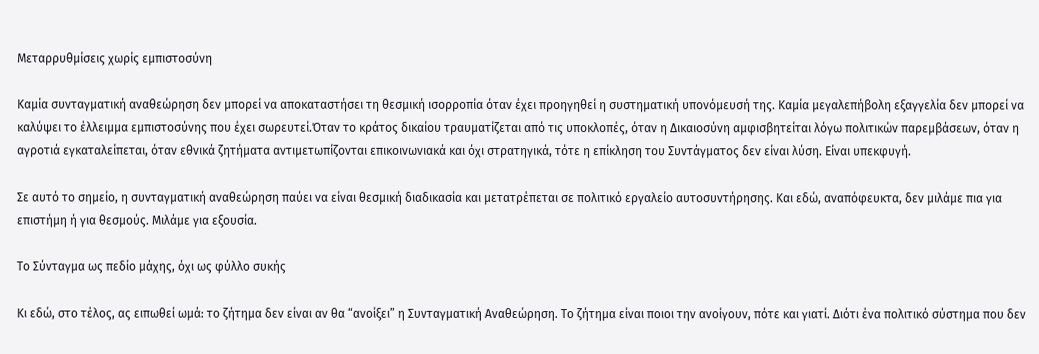Μεταρρυθμίσεις χωρίς εμπιστοσύνη

Καμία συνταγματική αναθεώρηση δεν μπορεί να αποκαταστήσει τη θεσμική ισορροπία όταν έχει προηγηθεί η συστηματική υπονόμευσή της. Καμία μεγαλεπήβολη εξαγγελία δεν μπορεί να καλύψει το έλλειμμα εμπιστοσύνης που έχει σωρευτεί.Όταν το κράτος δικαίου τραυματίζεται από τις υποκλοπές, όταν η Δικαιοσύνη αμφισβητείται λόγω πολιτικών παρεμβάσεων, όταν η αγροτιά εγκαταλείπεται, όταν εθνικά ζητήματα αντιμετωπίζονται επικοινωνιακά και όχι στρατηγικά, τότε η επίκληση του Συντάγματος δεν είναι λύση. Είναι υπεκφυγή.

Σε αυτό το σημείο, η συνταγματική αναθεώρηση παύει να είναι θεσμική διαδικασία και μετατρέπεται σε πολιτικό εργαλείο αυτοσυντήρησης. Και εδώ, αναπόφευκτα, δεν μιλάμε πια για επιστήμη ή για θεσμούς. Μιλάμε για εξουσία.

Το Σύνταγμα ως πεδίο μάχης, όχι ως φύλλο συκής

Κι εδώ, στο τέλος, ας ειπωθεί ωμά: το ζήτημα δεν είναι αν θα “ανοίξει” η Συνταγματική Αναθεώρηση. Το ζήτημα είναι ποιοι την ανοίγουν, πότε και γιατί. Διότι ένα πολιτικό σύστημα που δεν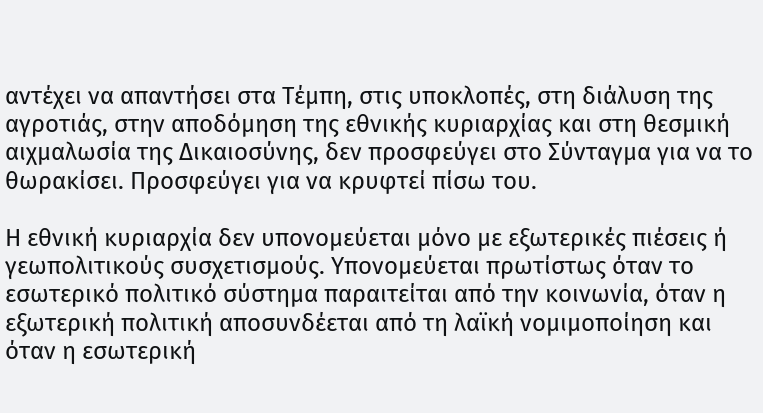αντέχει να απαντήσει στα Τέμπη, στις υποκλοπές, στη διάλυση της αγροτιάς, στην αποδόμηση της εθνικής κυριαρχίας και στη θεσμική αιχμαλωσία της Δικαιοσύνης, δεν προσφεύγει στο Σύνταγμα για να το θωρακίσει. Προσφεύγει για να κρυφτεί πίσω του.

Η εθνική κυριαρχία δεν υπονομεύεται μόνο με εξωτερικές πιέσεις ή γεωπολιτικούς συσχετισμούς. Υπονομεύεται πρωτίστως όταν το εσωτερικό πολιτικό σύστημα παραιτείται από την κοινωνία, όταν η εξωτερική πολιτική αποσυνδέεται από τη λαϊκή νομιμοποίηση και όταν η εσωτερική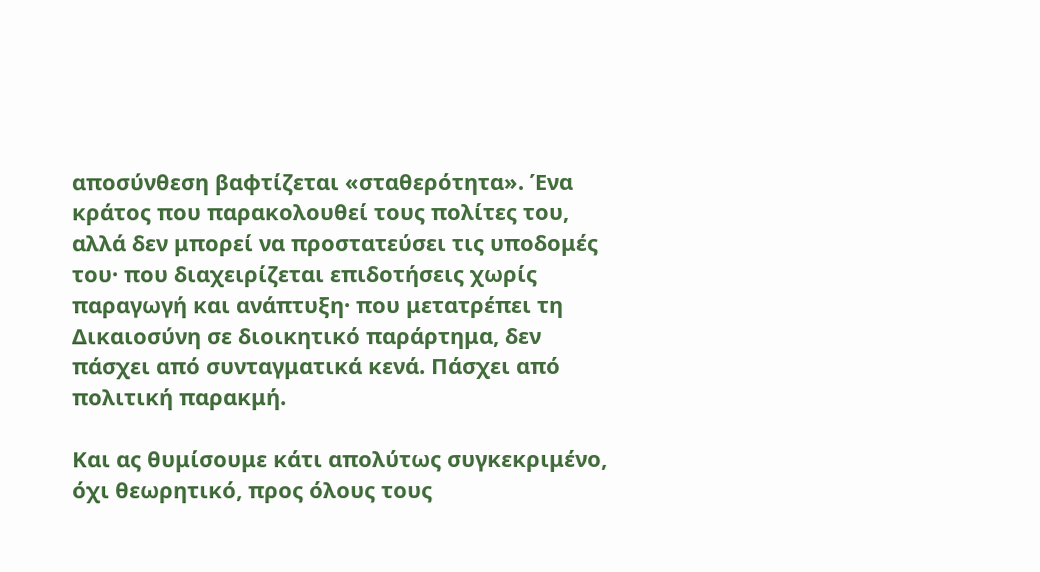αποσύνθεση βαφτίζεται «σταθερότητα». Ένα κράτος που παρακολουθεί τους πολίτες του, αλλά δεν μπορεί να προστατεύσει τις υποδομές του· που διαχειρίζεται επιδοτήσεις χωρίς παραγωγή και ανάπτυξη· που μετατρέπει τη Δικαιοσύνη σε διοικητικό παράρτημα, δεν πάσχει από συνταγματικά κενά. Πάσχει από πολιτική παρακμή.

Και ας θυμίσουμε κάτι απολύτως συγκεκριμένο, όχι θεωρητικό, προς όλους τους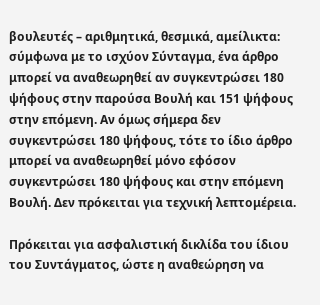βουλευτές – αριθμητικά, θεσμικά, αμείλικτα: σύμφωνα με το ισχύον Σύνταγμα, ένα άρθρο μπορεί να αναθεωρηθεί αν συγκεντρώσει 180 ψήφους στην παρούσα Βουλή και 151 ψήφους στην επόμενη. Αν όμως σήμερα δεν συγκεντρώσει 180 ψήφους, τότε το ίδιο άρθρο μπορεί να αναθεωρηθεί μόνο εφόσον συγκεντρώσει 180 ψήφους και στην επόμενη Βουλή. Δεν πρόκειται για τεχνική λεπτομέρεια.

Πρόκειται για ασφαλιστική δικλίδα του ίδιου του Συντάγματος, ώστε η αναθεώρηση να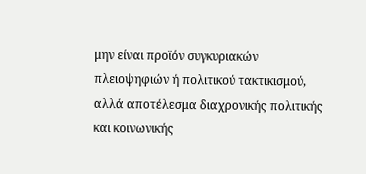μην είναι προϊόν συγκυριακών πλειοψηφιών ή πολιτικού τακτικισμού, αλλά αποτέλεσμα διαχρονικής πολιτικής και κοινωνικής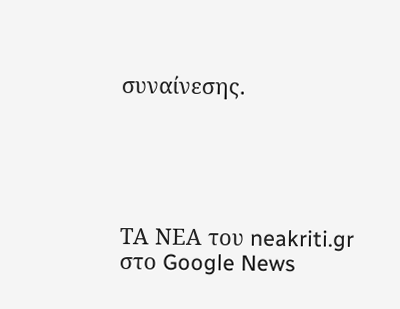συναίνεσης.





ΤΑ ΝΕΑ του neakriti.gr στο Google News